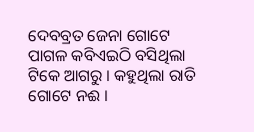ଦେବବ୍ରତ ଜେନା ଗୋଟେ ପାଗଳ କବିଏଇଠି ବସିଥିଲା ଟିକେ ଆଗରୁ । କହୁଥିଲା ରାତି ଗୋଟେ ନଈ ।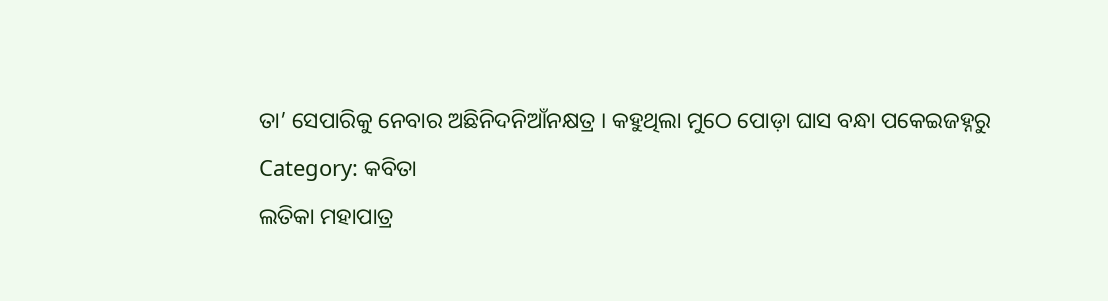ତା’ ସେପାରିକୁ ନେବାର ଅଛିନିଦନିଆଁନକ୍ଷତ୍ର । କହୁଥିଲା ମୁଠେ ପୋଡ଼ା ଘାସ ବନ୍ଧା ପକେଇଜହ୍ନରୁ
Category: କବିତା
ଲତିକା ମହାପାତ୍ର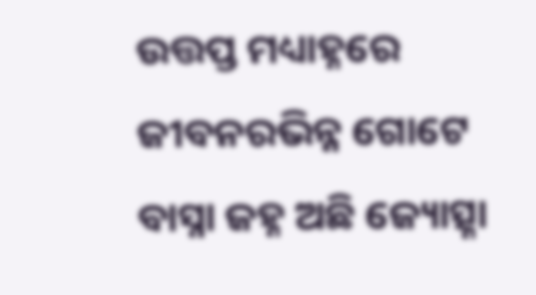ଉତ୍ତପ୍ତ ମଧ୍ୟାହ୍ନରେ ଜୀବନରଭିନ୍ନ ଗୋଟେ ବାସ୍ନା ଜହ୍ନ ଅଛି ଜ୍ୟୋତ୍ସ୍ନା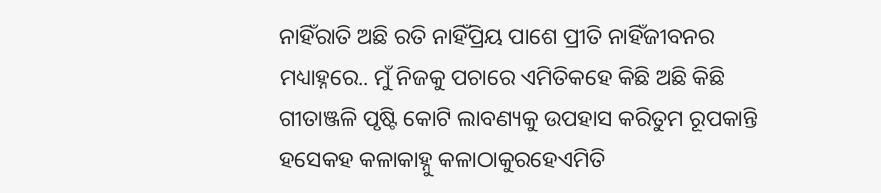ନାହିଁରାତି ଅଛି ରତି ନାହିଁପ୍ରିୟ ପାଶେ ପ୍ରୀତି ନାହିଁଜୀବନର ମଧ୍ୟାହ୍ନରେ.. ମୁଁ ନିଜକୁ ପଚାରେ ଏମିତିକହେ କିଛି ଅଛି କିଛି
ଗୀତାଞ୍ଜଳି ପୃଷ୍ଟି କୋଟି ଲାବଣ୍ୟକୁ ଉପହାସ କରିତୁମ ରୂପକାନ୍ତି ହସେକହ କଳାକାହ୍ନୁ କଳାଠାକୁରହେଏମିତି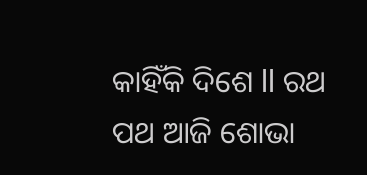କାହିଁକି ଦିଶେ ll ରଥ ପଥ ଆଜି ଶୋଭା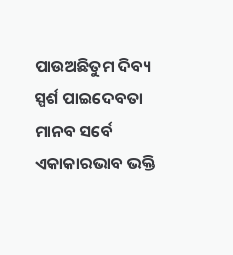ପାଉଅଛିତୁମ ଦିବ୍ୟ ସ୍ପର୍ଶ ପାଇଦେବତା ମାନବ ସର୍ବେ ଏକାକାରଭାବ ଭକ୍ତି